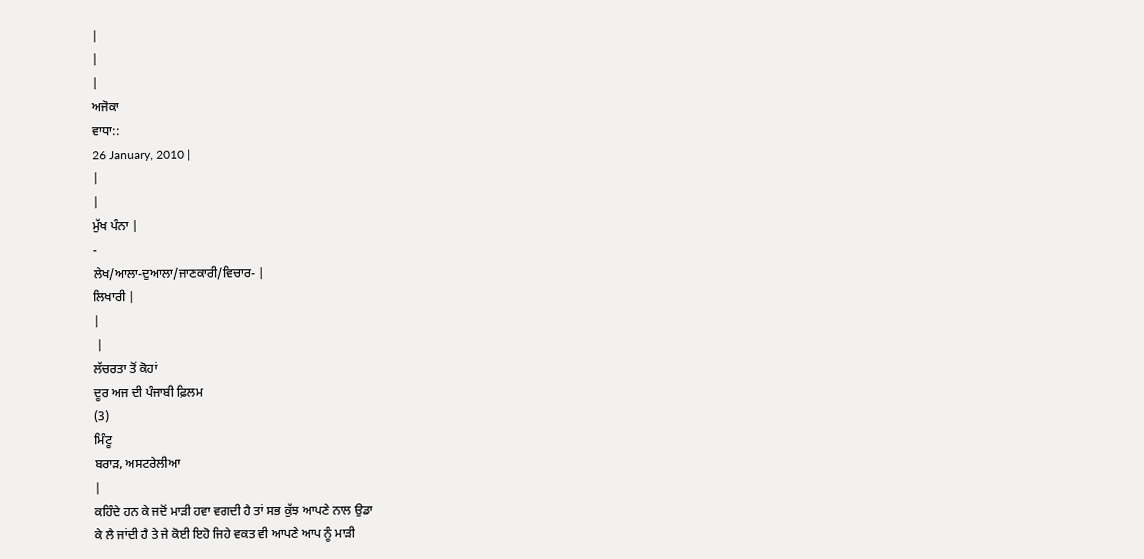|
|
|
ਅਜੋਕਾ
ਵਾਧਾ::
26 January, 2010 |
|
|
ਮੁੱਖ ਪੰਨਾ |
-
ਲੇਖ/ਆਲਾ-ਦੁਆਲਾ/ਜਾਣਕਾਰੀ/ਵਿਚਾਰ- |
ਲਿਖਾਰੀ |
|
 |
ਲੱਚਰਤਾ ਤੋਂ ਕੋਹਾਂ
ਦੂਰ ਅਜ ਦੀ ਪੰਜਾਬੀ ਫ਼ਿਲਮ
(3)
ਮਿੰਟੂ
ਬਰਾੜ, ਅਸਟਰੇਲੀਆ
|
ਕਹਿੰਦੇ ਹਨ ਕੇ ਜਦੋਂ ਮਾੜੀ ਹਵਾ ਵਗਦੀ ਹੈ ਤਾਂ ਸਭ ਕੁੱਝ ਆਪਣੇ ਨਾਲ ਉਡਾ
ਕੇ ਲੈ ਜਾਂਦੀ ਹੈ ਤੇ ਜੇ ਕੋਈ ਇਹੋ ਜਿਹੇ ਵਕਤ ਵੀ ਆਪਣੇ ਆਪ ਨੂੰ ਮਾੜੀ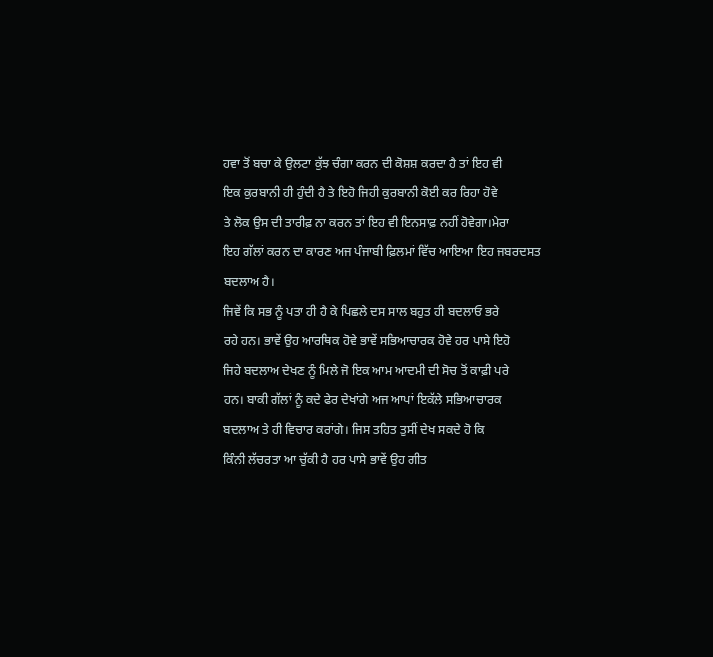ਹਵਾ ਤੋਂ ਬਚਾ ਕੇ ਉਲਟਾ ਕੁੱਝ ਚੰਗਾ ਕਰਨ ਦੀ ਕੋਸ਼ਸ਼ ਕਰਦਾ ਹੈ ਤਾਂ ਇਹ ਵੀ
ਇਕ ਕੁਰਬਾਨੀ ਹੀ ਹੁੰਦੀ ਹੈ ਤੇ ਇਹੋ ਜਿਹੀ ਕੁਰਬਾਨੀ ਕੋਈ ਕਰ ਰਿਹਾ ਹੋਵੇ
ਤੇ ਲੋਕ ਉਸ ਦੀ ਤਾਰੀਫ਼ ਨਾ ਕਰਨ ਤਾਂ ਇਹ ਵੀ ਇਨਸਾਫ਼ ਨਹੀਂ ਹੋਵੇਗਾ।ਮੇਰਾ
ਇਹ ਗੱਲਾਂ ਕਰਨ ਦਾ ਕਾਰਣ ਅਜ ਪੰਜਾਬੀ ਫ਼ਿਲਮਾਂ ਵਿੱਚ ਆਇਆ ਇਹ ਜਬਰਦਸਤ
ਬਦਲਾਅ ਹੈ।
ਜਿਵੇਂ ਕਿ ਸਭ ਨੂੰ ਪਤਾ ਹੀ ਹੈ ਕੇ ਪਿਛਲੇ ਦਸ ਸਾਲ ਬਹੁਤ ਹੀ ਬਦਲਾਓ ਭਰੇ
ਰਹੇ ਹਨ। ਭਾਵੇਂ ਉਹ ਆਰਥਿਕ ਹੋਵੇ ਭਾਵੇਂ ਸਭਿਆਚਾਰਕ ਹੋਵੇ ਹਰ ਪਾਸੇ ਇਹੋ
ਜਿਹੇ ਬਦਲਾਅ ਦੇਖਣ ਨੂੰ ਮਿਲੇ ਜੋ ਇਕ ਆਮ ਆਦਮੀ ਦੀ ਸੋਚ ਤੋਂ ਕਾਫ਼ੀ ਪਰੇ
ਹਨ। ਬਾਕੀ ਗੱਲਾਂ ਨੂੰ ਕਦੇ ਫੇਰ ਦੇਖਾਂਗੇ ਅਜ ਆਪਾਂ ਇਕੱਲੇ ਸਭਿਆਚਾਰਕ
ਬਦਲਾਅ ਤੇ ਹੀ ਵਿਚਾਰ ਕਰਾਂਗੇ। ਜਿਸ ਤਹਿਤ ਤੁਸੀਂ ਦੇਖ ਸਕਦੇ ਹੋ ਕਿ
ਕਿੰਨੀ ਲੱਚਰਤਾ ਆ ਚੁੱਕੀ ਹੈ ਹਰ ਪਾਸੇ ਭਾਵੇਂ ਉਹ ਗੀਤ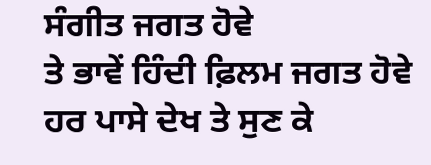ਸੰਗੀਤ ਜਗਤ ਹੋਵੇ
ਤੇ ਭਾਵੇਂ ਹਿੰਦੀ ਫ਼ਿਲਮ ਜਗਤ ਹੋਵੇ ਹਰ ਪਾਸੇ ਦੇਖ ਤੇ ਸੁਣ ਕੇ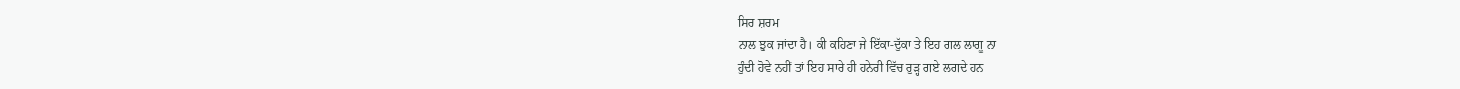ਸਿਰ ਸ਼ਰਮ
ਨਾਲ ਝੁਕ ਜਾਂਦਾ ਹੈ। ਕੀ ਕਹਿਣਾ ਜੇ ਇੱਕਾ-ਦੁੱਕਾ ਤੇ ਇਹ ਗਲ ਲਾਗੂ ਨਾ
ਹੁੰਦੀ ਹੋਵੇ ਨਹੀਂ ਤਾਂ ਇਹ ਸਾਰੇ ਹੀ ਹਨੇਰੀ ਵਿੱਚ ਰੁੜ੍ਹ ਗਏ ਲਗਦੇ ਹਨ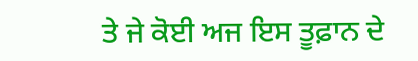ਤੇ ਜੇ ਕੋਈ ਅਜ ਇਸ ਤੂਫ਼ਾਨ ਦੇ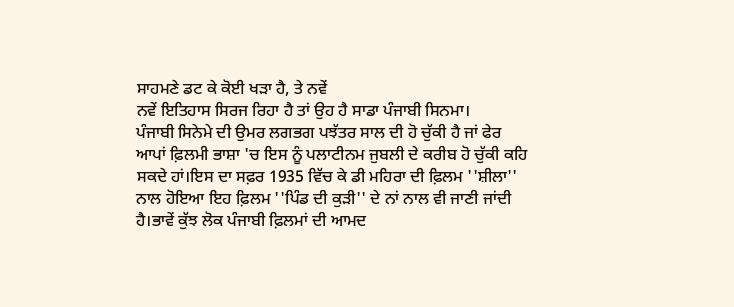ਸਾਹਮਣੇ ਡਟ ਕੇ ਕੋਈ ਖੜਾ ਹੈ, ਤੇ ਨਵੇਂ
ਨਵੇਂ ਇਤਿਹਾਸ ਸਿਰਜ ਰਿਹਾ ਹੈ ਤਾਂ ਉਹ ਹੈ ਸਾਡਾ ਪੰਜਾਬੀ ਸਿਨਮਾ।
ਪੰਜਾਬੀ ਸਿਨੇਮੇ ਦੀ ਉਮਰ ਲਗਭਗ ਪਝੱਤਰ ਸਾਲ ਦੀ ਹੋ ਚੁੱਕੀ ਹੈ ਜਾਂ ਫੇਰ
ਆਪਾਂ ਫ਼ਿਲਮੀ ਭਾਸ਼ਾ 'ਚ ਇਸ ਨੂੰ ਪਲਾਟੀਨਮ ਜੁਬਲੀ ਦੇ ਕਰੀਬ ਹੋ ਚੁੱਕੀ ਕਹਿ
ਸਕਦੇ ਹਾਂ।ਇਸ ਦਾ ਸਫ਼ਰ 1935 ਵਿੱਚ ਕੇ ਡੀ ਮਹਿਰਾ ਦੀ ਫ਼ਿਲਮ ''ਸ਼ੀਲਾ''
ਨਾਲ ਹੋਇਆ ਇਹ ਫ਼ਿਲਮ ''ਪਿੰਡ ਦੀ ਕੁੜੀ'' ਦੇ ਨਾਂ ਨਾਲ ਵੀ ਜਾਣੀ ਜਾਂਦੀ
ਹੈ।ਭਾਵੇਂ ਕੁੱਝ ਲੋਕ ਪੰਜਾਬੀ ਫ਼ਿਲਮਾਂ ਦੀ ਆਮਦ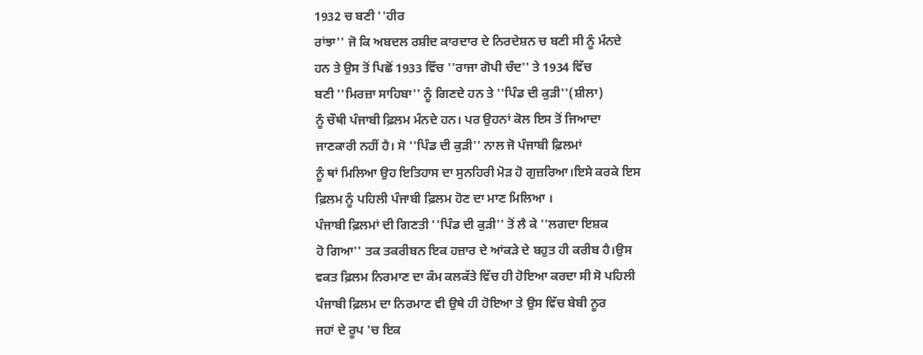1932 ਚ ਬਣੀ ''ਹੀਰ
ਰਾਂਝਾ'' ਜੋ ਕਿ ਅਬਦਲ ਰਸ਼ੀਦ ਕਾਰਦਾਰ ਦੇ ਨਿਰਦੇਸ਼ਨ ਚ ਬਣੀ ਸੀ ਨੂੰ ਮੰਨਦੇ
ਹਨ ਤੇ ਉਸ ਤੋਂ ਪਿਛੋਂ 1933 ਵਿੱਚ ''ਰਾਜਾ ਗੋਪੀ ਚੰਦ'' ਤੇ 1934 ਵਿੱਚ
ਬਣੀ ''ਮਿਰਜ਼ਾ ਸਾਹਿਬਾ'' ਨੂੰ ਗਿਣਦੇ ਹਨ ਤੇ ''ਪਿੰਡ ਦੀ ਕੁੜੀ''(ਸ਼ੀਲਾ)
ਨੂੰ ਚੌਥੀ ਪੰਜਾਬੀ ਫ਼ਿਲਮ ਮੰਨਦੇ ਹਨ। ਪਰ ਉਹਨਾਂ ਕੋਲ ਇਸ ਤੋਂ ਜਿਆਦਾ
ਜਾਣਕਾਰੀ ਨਹੀਂ ਹੈ। ਸੋ ''ਪਿੰਡ ਦੀ ਕੁੜੀ'' ਨਾਲ ਜੋ ਪੰਜਾਬੀ ਫ਼ਿਲਮਾਂ
ਨੂੰ ਥਾਂ ਮਿਲਿਆ ਉਹ ਇਤਿਹਾਸ ਦਾ ਸੁਨਹਿਰੀ ਮੋੜ ਹੋ ਗੁਜ਼ਰਿਆ।ਇਸੇ ਕਰਕੇ ਇਸ
ਫ਼ਿਲਮ ਨੂੰ ਪਹਿਲੀ ਪੰਜਾਬੀ ਫ਼ਿਲਮ ਹੋਣ ਦਾ ਮਾਣ ਮਿਲਿਆ ।
ਪੰਜਾਬੀ ਫ਼ਿਲਮਾਂ ਦੀ ਗਿਣਤੀ ''ਪਿੰਡ ਦੀ ਕੁੜੀ'' ਤੋਂ ਲੈ ਕੇ ''ਲਗਦਾ ਇਸ਼ਕ
ਹੋ ਗਿਆ'' ਤਕ ਤਕਰੀਬਨ ਇਕ ਹਜ਼ਾਰ ਦੇ ਆਂਕੜੇ ਦੇ ਬਹੁਤ ਹੀ ਕਰੀਬ ਹੈ।ਉਸ
ਵਕਤ ਫ਼ਿਲਮ ਨਿਰਮਾਣ ਦਾ ਕੰਮ ਕਲਕੱਤੇ ਵਿੱਚ ਹੀ ਹੋਇਆ ਕਰਦਾ ਸੀ ਸੋ ਪਹਿਲੀ
ਪੰਜਾਬੀ ਫ਼ਿਲਮ ਦਾ ਨਿਰਮਾਣ ਵੀ ਉਥੇ ਹੀ ਹੋਇਆ ਤੇ ਉਸ ਵਿੱਚ ਬੇਬੀ ਨੂਰ
ਜਹਾਂ ਦੇ ਰੂਪ 'ਚ ਇਕ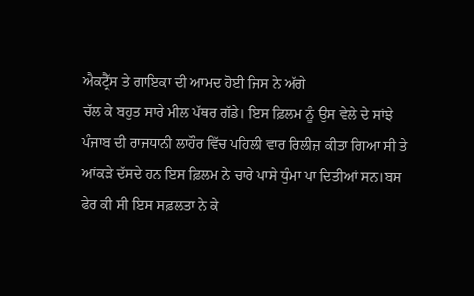ਐਕਟ੍ਰੈੱਸ ਤੇ ਗਾਇਕਾ ਦੀ ਆਮਦ ਹੋਈ ਜਿਸ ਨੇ ਅੱਗੇ
ਚੱਲ ਕੇ ਬਹੁਤ ਸਾਰੇ ਮੀਲ ਪੱਥਰ ਗੱਡੇ। ਇਸ ਫ਼ਿਲਮ ਨੂੰ ਉਸ ਵੇਲੇ ਦੇ ਸਾਂਝੇ
ਪੰਜਾਬ ਦੀ ਰਾਜਧਾਨੀ ਲਾਹੌਰ ਵਿੱਚ ਪਹਿਲੀ ਵਾਰ ਰਿਲੀਜ਼ ਕੀਤਾ ਗਿਆ ਸੀ ਤੇ
ਆਂਕੜੇ ਦੱਸਦੇ ਹਨ ਇਸ ਫ਼ਿਲਮ ਨੇ ਚਾਰੇ ਪਾਸੇ ਧੁੰਮਾ ਪਾ ਦਿਤੀਆਂ ਸਨ।ਬਸ
ਫੇਰ ਕੀ ਸੀ ਇਸ ਸਫ਼ਲਤਾ ਨੇ ਕੇ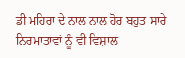ਡੀ ਮਹਿਰਾ ਦੇ ਨਾਲ ਨਾਲ ਹੋਰ ਬਹੁਤ ਸਾਰੇ
ਨਿਰਮਾਤਾਵਾਂ ਨੂੰ ਵੀ ਵਿਸ਼ਾਲ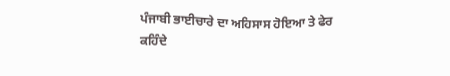ਪੰਜਾਬੀ ਭਾਈਚਾਰੇ ਦਾ ਅਹਿਸਾਸ ਹੋਇਆ ਤੇ ਫੇਰ
ਕਹਿੰਦੇ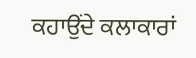ਕਹਾਉਂਦੇ ਕਲਾਕਾਰਾਂ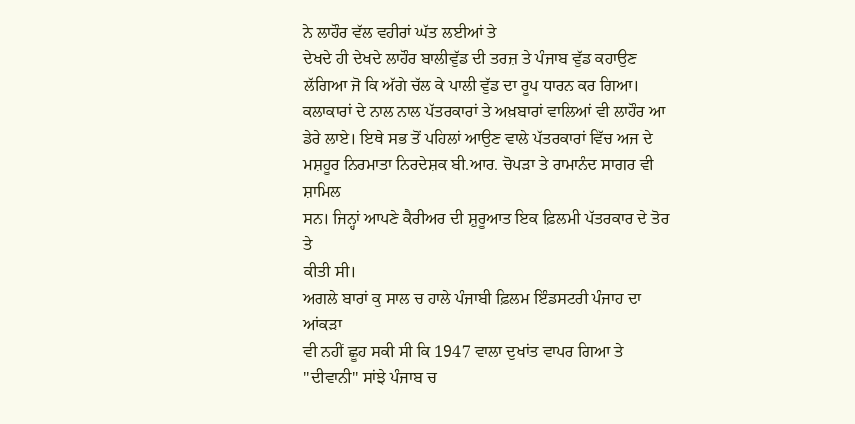ਨੇ ਲਾਹੌਰ ਵੱਲ ਵਹੀਰਾਂ ਘੱਤ ਲਈਆਂ ਤੇ
ਦੇਖਦੇ ਹੀ ਦੇਖਦੇ ਲਾਹੌਰ ਬਾਲੀਵੁੱਡ ਦੀ ਤਰਜ਼ ਤੇ ਪੰਜਾਬ ਵੁੱਡ ਕਹਾਉਣ
ਲੱਗਿਆ ਜੋ ਕਿ ਅੱਗੇ ਚੱਲ ਕੇ ਪਾਲੀ ਵੁੱਡ ਦਾ ਰੂਪ ਧਾਰਨ ਕਰ ਗਿਆ।
ਕਲਾਕਾਰਾਂ ਦੇ ਨਾਲ ਨਾਲ ਪੱਤਰਕਾਰਾਂ ਤੇ ਅਖ਼ਬਾਰਾਂ ਵਾਲਿਆਂ ਵੀ ਲਾਹੌਰ ਆ
ਡੇਰੇ ਲਾਏ। ਇਥੇ ਸਭ ਤੋਂ ਪਹਿਲਾਂ ਆਉਣ ਵਾਲੇ ਪੱਤਰਕਾਰਾਂ ਵਿੱਚ ਅਜ ਦੇ
ਮਸ਼ਹੂਰ ਨਿਰਮਾਤਾ ਨਿਰਦੇਸ਼ਕ ਬੀ.ਆਰ. ਚੋਪੜਾ ਤੇ ਰਾਮਾਨੰਦ ਸਾਗਰ ਵੀ ਸ਼ਾਮਿਲ
ਸਨ। ਜਿਨ੍ਹਾਂ ਆਪਣੇ ਕੈਰੀਅਰ ਦੀ ਸ਼ੁਰੂਆਤ ਇਕ ਫ਼ਿਲਮੀ ਪੱਤਰਕਾਰ ਦੇ ਤੋਰ ਤੇ
ਕੀਤੀ ਸੀ।
ਅਗਲੇ ਬਾਰਾਂ ਕੁ ਸਾਲ ਚ ਹਾਲੇ ਪੰਜਾਬੀ ਫ਼ਿਲਮ ਇੰਡਸਟਰੀ ਪੰਜਾਹ ਦਾ ਆਂਕੜਾ
ਵੀ ਨਹੀਂ ਛੂਹ ਸਕੀ ਸੀ ਕਿ 1947 ਵਾਲਾ ਦੁਖਾਂਤ ਵਾਪਰ ਗਿਆ ਤੇ
''ਦੀਵਾਨੀ'' ਸਾਂਝੇ ਪੰਜਾਬ ਚ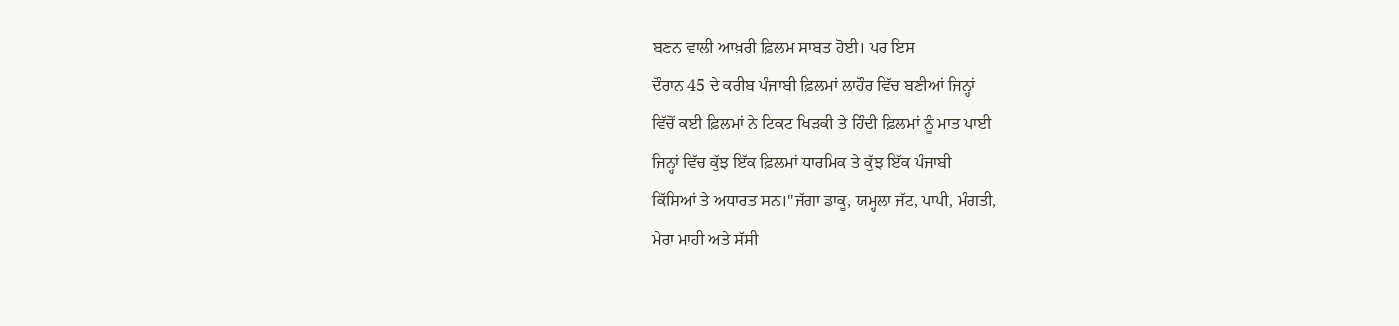ਬਣਨ ਵਾਲੀ ਆਖ਼ਰੀ ਫ਼ਿਲਮ ਸਾਬਤ ਹੋਈ। ਪਰ ਇਸ
ਦੌਰਾਨ 45 ਦੇ ਕਰੀਬ ਪੰਜਾਬੀ ਫ਼ਿਲਮਾਂ ਲਾਹੌਰ ਵਿੱਚ ਬਣੀਆਂ ਜਿਨ੍ਹਾਂ
ਵਿੱਚੋਂ ਕਈ ਫ਼ਿਲਮਾਂ ਨੇ ਟਿਕਟ ਖਿੜਕੀ ਤੇ ਹਿੰਦੀ ਫ਼ਿਲਮਾਂ ਨੂੰ ਮਾਤ ਪਾਈ
ਜਿਨ੍ਹਾਂ ਵਿੱਚ ਕੁੱਝ ਇੱਕ ਫ਼ਿਲਮਾਂ ਧਾਰਮਿਕ ਤੇ ਕੁੱਝ ਇੱਕ ਪੰਜਾਬੀ
ਕਿੱਸਿਆਂ ਤੇ ਅਧਾਰਤ ਸਨ।''ਜੱਗਾ ਡਾਕੂ, ਯਮ੍ਹਲਾ ਜੱਟ, ਪਾਪੀ, ਮੰਗਤੀ,
ਮੇਰਾ ਮਾਹੀ ਅਤੇ ਸੱਸੀ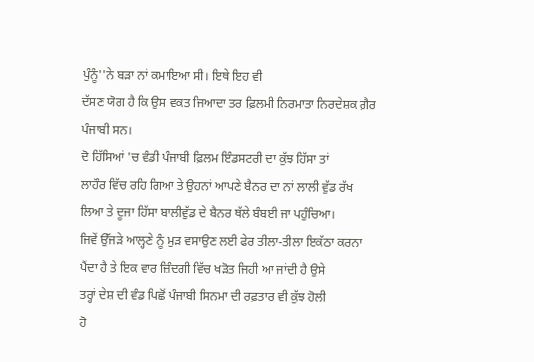ਪੁੰਨੂੰ''ਨੇ ਬੜਾ ਨਾਂ ਕਮਾਇਆ ਸੀ। ਇਥੇ ਇਹ ਵੀ
ਦੱਸਣ ਯੋਗ ਹੈ ਕਿ ਉਸ ਵਕਤ ਜਿਆਦਾ ਤਰ ਫ਼ਿਲਮੀ ਨਿਰਮਾਤਾ ਨਿਰਦੇਸ਼ਕ ਗ਼ੈਰ
ਪੰਜਾਬੀ ਸਨ।
ਦੋ ਹਿੱਸਿਆਂ 'ਚ ਵੰਡੀ ਪੰਜਾਬੀ ਫ਼ਿਲਮ ਇੰਡਸਟਰੀ ਦਾ ਕੁੱਝ ਹਿੱਸਾ ਤਾਂ
ਲਾਹੌਰ ਵਿੱਚ ਰਹਿ ਗਿਆ ਤੇ ਉਹਨਾਂ ਆਪਣੇ ਬੈਨਰ ਦਾ ਨਾਂ ਲਾਲੀ ਵੁੱਡ ਰੱਖ
ਲਿਆ ਤੇ ਦੂਜਾ ਹਿੱਸਾ ਬਾਲੀਵੁੱਡ ਦੇ ਬੈਨਰ ਥੱਲੇ ਬੰਬਈ ਜਾ ਪਹੁੰਚਿਆ।
ਜਿਵੇਂ ਉੱਜੜੇ ਆਲ੍ਹਣੇ ਨੂੰ ਮੁੜ ਵਸਾਉਣ ਲਈ ਫੇਰ ਤੀਲਾ-ਤੀਲਾ ਇਕੱਠਾ ਕਰਨਾ
ਪੈਂਦਾ ਹੈ ਤੇ ਇਕ ਵਾਰ ਜ਼ਿੰਦਗੀ ਵਿੱਚ ਖੜੋਤ ਜਿਹੀ ਆ ਜਾਂਦੀ ਹੈ ਉਸੇ
ਤਰ੍ਹਾਂ ਦੇਸ਼ ਦੀ ਵੰਡ ਪਿਛੋਂ ਪੰਜਾਬੀ ਸਿਨਮਾ ਦੀ ਰਫ਼ਤਾਰ ਵੀ ਕੁੱਝ ਹੋਲੀ
ਹੋ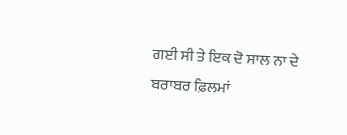ਗਈ ਸੀ ਤੇ ਇਕ ਦੋ ਸਾਲ ਨਾ ਦੇ ਬਰਾਬਰ ਫ਼ਿਲਮਾਂ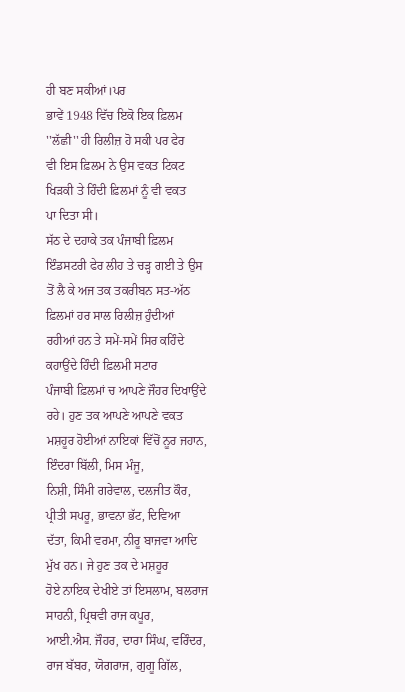ਹੀ ਬਣ ਸਕੀਆਂ।ਪਰ
ਭਾਵੇਂ 1948 ਵਿੱਚ ਇਕੋ ਇਕ ਫ਼ਿਲਮ ''ਲੱਛੀ'' ਹੀ ਰਿਲੀਜ਼ ਹੋ ਸਕੀ ਪਰ ਫੇਰ
ਵੀ ਇਸ ਫ਼ਿਲਮ ਨੇ ਉਸ ਵਕਤ ਟਿਕਟ ਖਿੜਕੀ ਤੇ ਹਿੰਦੀ ਫ਼ਿਲਮਾਂ ਨੂੰ ਵੀ ਵਕਤ
ਪਾ ਦਿਤਾ ਸੀ।
ਸੱਠ ਦੇ ਦਹਾਕੇ ਤਕ ਪੰਜਾਬੀ ਫ਼ਿਲਮ ਇੰਡਸਟਰੀ ਫੇਰ ਲੀਹ ਤੇ ਚੜ੍ਹ ਗਈ ਤੇ ਉਸ
ਤੋਂ ਲੈ ਕੇ ਅਜ ਤਕ ਤਕਰੀਬਨ ਸਤ-ਅੱਠ ਫ਼ਿਲਮਾਂ ਹਰ ਸਾਲ ਰਿਲੀਜ਼ ਹੁੰਦੀਆਂ
ਰਹੀਆਂ ਹਨ ਤੇ ਸਮੇਂ-ਸਮੇਂ ਸਿਰ ਕਹਿੰਦੇ ਕਹਾਉਂਦੇ ਹਿੰਦੀ ਫ਼ਿਲਮੀ ਸਟਾਰ
ਪੰਜਾਬੀ ਫ਼ਿਲਮਾਂ ਚ ਆਪਣੇ ਜੌਹਰ ਦਿਖਾਉਂਦੇ ਰਹੇ। ਹੁਣ ਤਕ ਆਪਣੇ ਆਪਣੇ ਵਕਤ
ਮਸ਼ਹੂਰ ਹੋਈਆਂ ਨਾਇਕਾਂ ਵਿੱਚੋਂ ਨੂਰ ਜਹਾਨ, ਇੰਦਰਾ ਬਿੱਲੀ, ਮਿਸ ਮੰਜੂ,
ਨਿਸ਼ੀ, ਸਿੰਮੀ ਗਰੇਵਾਲ, ਦਲਜੀਤ ਕੌਰ, ਪ੍ਰੀਤੀ ਸਪਰੂ, ਭਾਵਨਾ ਭੱਟ, ਦਿਵਿਆ
ਦੱਤਾ, ਕਿਮੀ ਵਰਮਾ, ਨੀਰੂ ਬਾਜਵਾ ਆਦਿ ਮੁੱਖ ਹਨ। ਜੇ ਹੁਣ ਤਕ ਦੇ ਮਸ਼ਹੂਰ
ਹੋਏ ਨਾਇਕ ਦੇਖੀਏ ਤਾਂ ਇਸਲਾਮ, ਬਲਰਾਜ ਸਾਹਨੀ, ਪ੍ਰਿਥਵੀ ਰਾਜ ਕਪੂਰ,
ਆਈ.ਐਸ. ਜੌਹਰ, ਦਾਰਾ ਸਿੰਘ, ਵਰਿੰਦਰ, ਰਾਜ ਬੱਬਰ, ਯੋਗਰਾਜ, ਗੁਗੂ ਗਿੱਲ,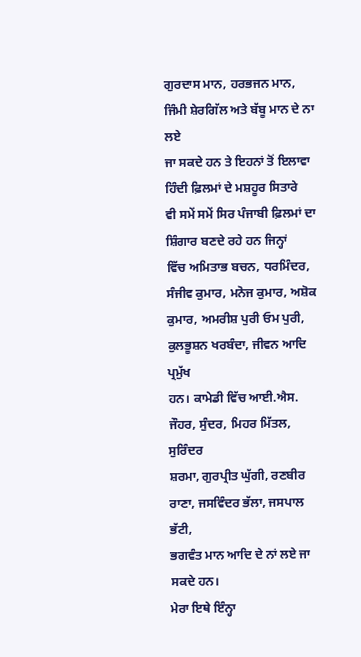ਗੁਰਦਾਸ ਮਾਨ, ਹਰਭਜਨ ਮਾਨ, ਜਿੰਮੀ ਸ਼ੇਰਗਿੱਲ ਅਤੇ ਬੱਬੂ ਮਾਨ ਦੇ ਨਾ ਲਏ
ਜਾ ਸਕਦੇ ਹਨ ਤੇ ਇਹਨਾਂ ਤੋਂ ਇਲਾਵਾ ਹਿੰਦੀ ਫ਼ਿਲਮਾਂ ਦੇ ਮਸ਼ਹੂਰ ਸਿਤਾਰੇ
ਵੀ ਸਮੇਂ ਸਮੇਂ ਸਿਰ ਪੰਜਾਬੀ ਫ਼ਿਲਮਾਂ ਦਾ ਸ਼ਿੰਗਾਰ ਬਣਦੇ ਰਹੇ ਹਨ ਜਿਨ੍ਹਾਂ
ਵਿੱਚ ਅਮਿਤਾਭ ਬਚਨ, ਧਰਮਿੰਦਰ, ਸੰਜੀਵ ਕੁਮਾਰ, ਮਨੋਜ ਕੁਮਾਰ, ਅਸ਼ੋਕ
ਕੁਮਾਰ, ਅਮਰੀਸ਼ ਪੁਰੀ ਓਮ ਪੁਰੀ, ਕੁਲਭੂਸ਼ਨ ਖਰਬੰਦਾ, ਜੀਵਨ ਆਦਿ ਪ੍ਰਮੁੱਖ
ਹਨ। ਕਾਮੇਡੀ ਵਿੱਚ ਆਈ.ਐਸ. ਜੌਹਰ, ਸੁੰਦਰ, ਮਿਹਰ ਮਿੱਤਲ, ਸੁਰਿੰਦਰ
ਸ਼ਰਮਾ, ਗੁਰਪ੍ਰੀਤ ਘੁੱਗੀ, ਰਣਬੀਰ ਰਾਣਾ, ਜਸਵਿੰਦਰ ਭੱਲਾ, ਜਸਪਾਲ ਭੱਟੀ,
ਭਗਵੰਤ ਮਾਨ ਆਦਿ ਦੇ ਨਾਂ ਲਏ ਜਾ ਸਕਦੇ ਹਨ।
ਮੇਰਾ ਇਥੇ ਇੰਨ੍ਹਾ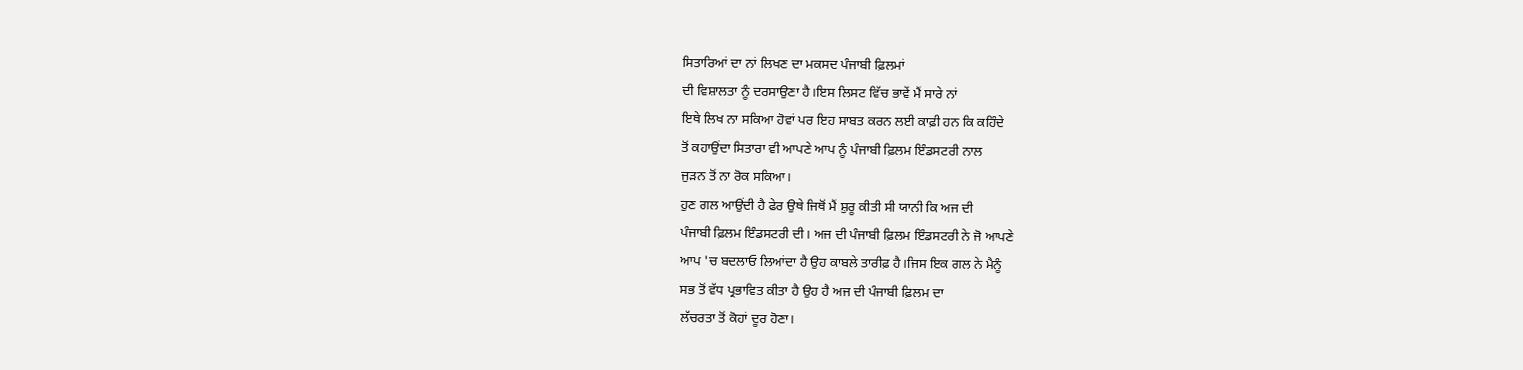ਸਿਤਾਰਿਆਂ ਦਾ ਨਾਂ ਲਿਖਣ ਦਾ ਮਕਸਦ ਪੰਜਾਬੀ ਫ਼ਿਲਮਾਂ
ਦੀ ਵਿਸ਼ਾਲਤਾ ਨੂੰ ਦਰਸਾਉਣਾ ਹੈ।ਇਸ ਲਿਸਟ ਵਿੱਚ ਭਾਵੇਂ ਮੈਂ ਸਾਰੇ ਨਾਂ
ਇਥੇ ਲਿਖ ਨਾ ਸਕਿਆ ਹੋਵਾਂ ਪਰ ਇਹ ਸਾਬਤ ਕਰਨ ਲਈ ਕਾਫ਼ੀ ਹਨ ਕਿ ਕਹਿੰਦੇ
ਤੋਂ ਕਹਾਉਂਦਾ ਸਿਤਾਰਾ ਵੀ ਆਪਣੇ ਆਪ ਨੂੰ ਪੰਜਾਬੀ ਫ਼ਿਲਮ ਇੰਡਸਟਰੀ ਨਾਲ
ਜੁੜਨ ਤੋਂ ਨਾ ਰੋਕ ਸਕਿਆ।
ਹੁਣ ਗਲ ਆਉਂਦੀ ਹੈ ਫੇਰ ਉਥੇ ਜਿਥੋਂ ਮੈਂ ਸ਼ੁਰੂ ਕੀਤੀ ਸੀ ਯਾਨੀ ਕਿ ਅਜ ਦੀ
ਪੰਜਾਬੀ ਫ਼ਿਲਮ ਇੰਡਸਟਰੀ ਦੀ। ਅਜ ਦੀ ਪੰਜਾਬੀ ਫ਼ਿਲਮ ਇੰਡਸਟਰੀ ਨੇ ਜੋ ਆਪਣੇ
ਆਪ 'ਚ ਬਦਲਾਓ ਲਿਆਂਦਾ ਹੈ ਉਹ ਕਾਬਲੇ ਤਾਰੀਫ਼ ਹੈ।ਜਿਸ ਇਕ ਗਲ ਨੇ ਮੈਨੂੰ
ਸਭ ਤੋਂ ਵੱਧ ਪ੍ਰਭਾਵਿਤ ਕੀਤਾ ਹੈ ਉਹ ਹੈ ਅਜ ਦੀ ਪੰਜਾਬੀ ਫ਼ਿਲਮ ਦਾ
ਲੱਚਰਤਾ ਤੋਂ ਕੋਹਾਂ ਦੂਰ ਹੋਣਾ।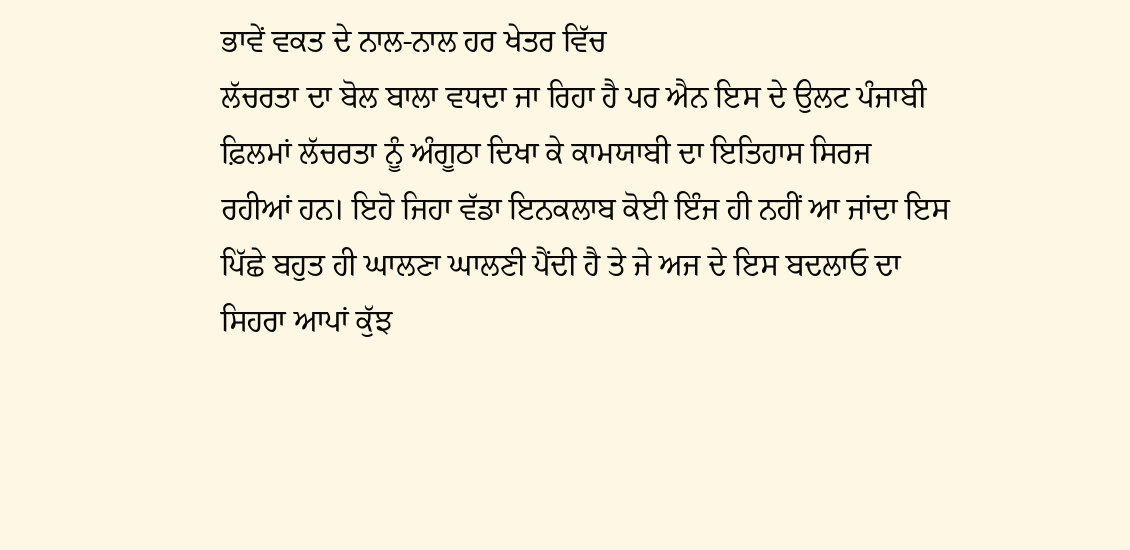ਭਾਵੇਂ ਵਕਤ ਦੇ ਨਾਲ-ਨਾਲ ਹਰ ਖੇਤਰ ਵਿੱਚ
ਲੱਚਰਤਾ ਦਾ ਬੋਲ ਬਾਲਾ ਵਧਦਾ ਜਾ ਰਿਹਾ ਹੈ ਪਰ ਐਨ ਇਸ ਦੇ ਉਲਟ ਪੰਜਾਬੀ
ਫ਼ਿਲਮਾਂ ਲੱਚਰਤਾ ਨੂੰ ਅੰਗੂਠਾ ਦਿਖਾ ਕੇ ਕਾਮਯਾਬੀ ਦਾ ਇਤਿਹਾਸ ਸਿਰਜ
ਰਹੀਆਂ ਹਨ। ਇਹੋ ਜਿਹਾ ਵੱਡਾ ਇਨਕਲਾਬ ਕੋਈ ਇੰਜ ਹੀ ਨਹੀਂ ਆ ਜਾਂਦਾ ਇਸ
ਪਿੱਛੇ ਬਹੁਤ ਹੀ ਘਾਲਣਾ ਘਾਲਣੀ ਪੈਂਦੀ ਹੈ ਤੇ ਜੇ ਅਜ ਦੇ ਇਸ ਬਦਲਾਓ ਦਾ
ਸਿਹਰਾ ਆਪਾਂ ਕੁੱਝ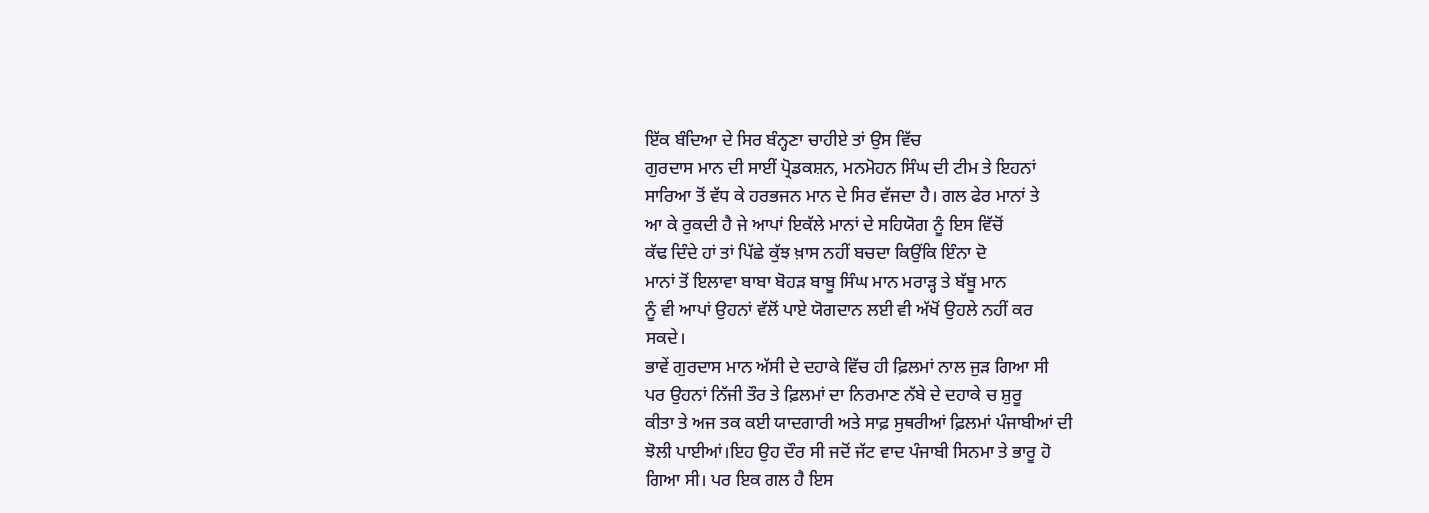ਇੱਕ ਬੰਦਿਆ ਦੇ ਸਿਰ ਬੰਨ੍ਹਣਾ ਚਾਹੀਏ ਤਾਂ ਉਸ ਵਿੱਚ
ਗੁਰਦਾਸ ਮਾਨ ਦੀ ਸਾਈਂ ਪ੍ਰੋਡਕਸ਼ਨ, ਮਨਮੋਹਨ ਸਿੰਘ ਦੀ ਟੀਮ ਤੇ ਇਹਨਾਂ
ਸਾਰਿਆ ਤੋਂ ਵੱਧ ਕੇ ਹਰਭਜਨ ਮਾਨ ਦੇ ਸਿਰ ਵੱਜਦਾ ਹੈ। ਗਲ ਫੇਰ ਮਾਨਾਂ ਤੇ
ਆ ਕੇ ਰੁਕਦੀ ਹੈ ਜੇ ਆਪਾਂ ਇਕੱਲੇ ਮਾਨਾਂ ਦੇ ਸਹਿਯੋਗ ਨੂੰ ਇਸ ਵਿੱਚੋਂ
ਕੱਢ ਦਿੰਦੇ ਹਾਂ ਤਾਂ ਪਿੱਛੇ ਕੁੱਝ ਖ਼ਾਸ ਨਹੀਂ ਬਚਦਾ ਕਿਉਂਕਿ ਇੰਨਾ ਦੋ
ਮਾਨਾਂ ਤੋਂ ਇਲਾਵਾ ਬਾਬਾ ਬੋਹੜ ਬਾਬੂ ਸਿੰਘ ਮਾਨ ਮਰਾੜ੍ਹ ਤੇ ਬੱਬੂ ਮਾਨ
ਨੂੰ ਵੀ ਆਪਾਂ ਉਹਨਾਂ ਵੱਲੋਂ ਪਾਏ ਯੋਗਦਾਨ ਲਈ ਵੀ ਅੱਖੋਂ ਉਹਲੇ ਨਹੀਂ ਕਰ
ਸਕਦੇ।
ਭਾਵੇਂ ਗੁਰਦਾਸ ਮਾਨ ਅੱਸੀ ਦੇ ਦਹਾਕੇ ਵਿੱਚ ਹੀ ਫ਼ਿਲਮਾਂ ਨਾਲ ਜੁੜ ਗਿਆ ਸੀ
ਪਰ ਉਹਨਾਂ ਨਿੱਜੀ ਤੌਰ ਤੇ ਫ਼ਿਲਮਾਂ ਦਾ ਨਿਰਮਾਣ ਨੱਬੇ ਦੇ ਦਹਾਕੇ ਚ ਸ਼ੁਰੂ
ਕੀਤਾ ਤੇ ਅਜ ਤਕ ਕਈ ਯਾਦਗਾਰੀ ਅਤੇ ਸਾਫ਼ ਸੁਥਰੀਆਂ ਫ਼ਿਲਮਾਂ ਪੰਜਾਬੀਆਂ ਦੀ
ਝੋਲੀ ਪਾਈਆਂ।ਇਹ ਉਹ ਦੌਰ ਸੀ ਜਦੋਂ ਜੱਟ ਵਾਦ ਪੰਜਾਬੀ ਸਿਨਮਾ ਤੇ ਭਾਰੂ ਹੋ
ਗਿਆ ਸੀ। ਪਰ ਇਕ ਗਲ ਹੈ ਇਸ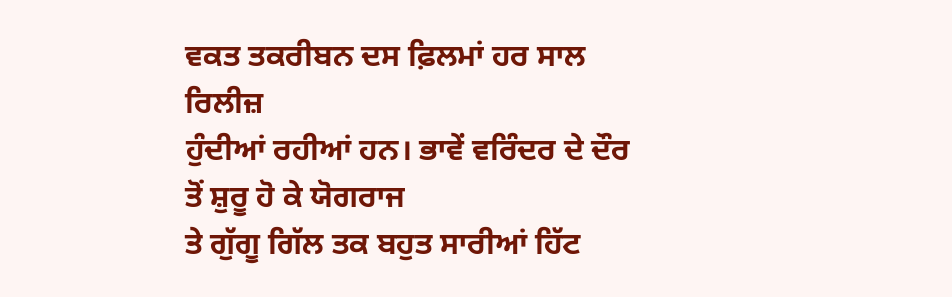ਵਕਤ ਤਕਰੀਬਨ ਦਸ ਫ਼ਿਲਮਾਂ ਹਰ ਸਾਲ ਰਿਲੀਜ਼
ਹੁੰਦੀਆਂ ਰਹੀਆਂ ਹਨ। ਭਾਵੇਂ ਵਰਿੰਦਰ ਦੇ ਦੌਰ ਤੋਂ ਸ਼ੁਰੂ ਹੋ ਕੇ ਯੋਗਰਾਜ
ਤੇ ਗੁੱਗੂ ਗਿੱਲ ਤਕ ਬਹੁਤ ਸਾਰੀਆਂ ਹਿੱਟ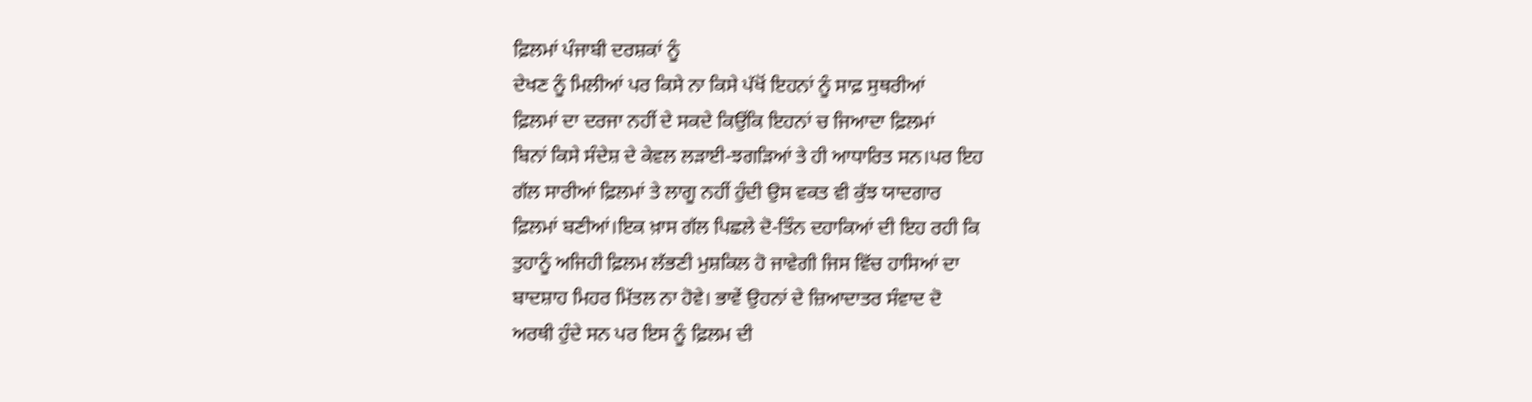ਫ਼ਿਲਮਾਂ ਪੰਜਾਬੀ ਦਰਸ਼ਕਾਂ ਨੂੰ
ਦੇਖਣ ਨੂੰ ਮਿਲੀਆਂ ਪਰ ਕਿਸੇ ਨਾ ਕਿਸੇ ਪੱਖੋਂ ਇਹਨਾਂ ਨੂੰ ਸਾਫ਼ ਸੁਥਰੀਆਂ
ਫ਼ਿਲਮਾਂ ਦਾ ਦਰਜਾ ਨਹੀਂ ਦੇ ਸਕਦੇ ਕਿਉਂਕਿ ਇਹਨਾਂ ਚ ਜਿਆਦਾ ਫ਼ਿਲਮਾਂ
ਬਿਨਾਂ ਕਿਸੇ ਸੰਦੇਸ਼ ਦੇ ਕੇਵਲ ਲੜਾਈ-ਝਗੜਿਆਂ ਤੇ ਹੀ ਆਧਾਰਿਤ ਸਨ।ਪਰ ਇਹ
ਗੱਲ ਸਾਰੀਆਂ ਫ਼ਿਲਮਾਂ ਤੇ ਲਾਗੂ ਨਹੀਂ ਹੁੰਦੀ ਉਸ ਵਕਤ ਵੀ ਕੁੱਝ ਯਾਦਗਾਰ
ਫ਼ਿਲਮਾਂ ਬਣੀਆਂ।ਇਕ ਖ਼ਾਸ ਗੱਲ ਪਿਛਲੇ ਦੋ-ਤਿੰਨ ਦਹਾਕਿਆਂ ਦੀ ਇਹ ਰਹੀ ਕਿ
ਤੁਹਾਨੂੰ ਅਜਿਹੀ ਫ਼ਿਲਮ ਲੱਭਣੀ ਮੁਸ਼ਕਿਲ ਹੋ ਜਾਵੇਗੀ ਜਿਸ ਵਿੱਚ ਹਾਸਿਆਂ ਦਾ
ਬਾਦਸ਼ਾਹ ਮਿਹਰ ਮਿੱਤਲ ਨਾ ਹੋਵੇ। ਭਾਵੇਂ ਉਹਨਾਂ ਦੇ ਜ਼ਿਆਦਾਤਰ ਸੰਵਾਦ ਦੋ
ਅਰਥੀ ਹੁੰਦੇ ਸਨ ਪਰ ਇਸ ਨੂੰ ਫ਼ਿਲਮ ਦੀ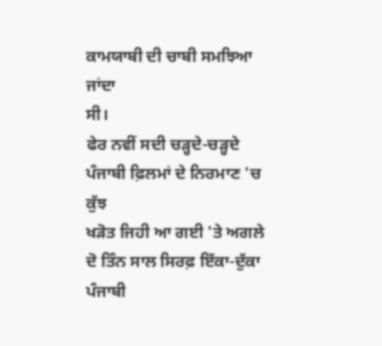ਕਾਮਯਾਬੀ ਦੀ ਚਾਬੀ ਸਮਝਿਆ ਜਾਂਦਾ
ਸੀ।
ਫੇਰ ਨਵੀਂ ਸਦੀ ਚੜ੍ਹਦੇ-ਚੜ੍ਹਦੇ ਪੰਜਾਬੀ ਫ਼ਿਲਮਾਂ ਦੇ ਨਿਰਮਾਣ 'ਚ ਕੁੱਝ
ਖੜੋਤ ਜਿਹੀ ਆ ਗਈ 'ਤੇ ਅਗਲੇ ਦੋ ਤਿੰਨ ਸਾਲ ਸਿਰਫ਼ ਇੱਕਾ-ਦੁੱਕਾ ਪੰਜਾਬੀ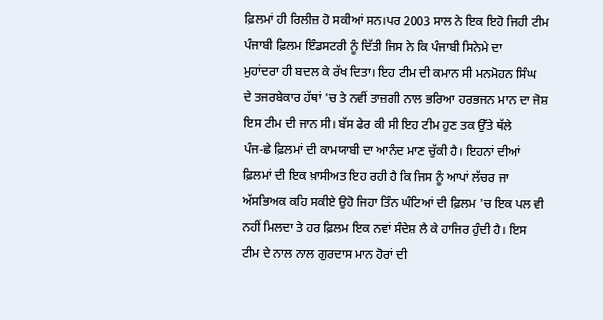ਫ਼ਿਲਮਾਂ ਹੀ ਰਿਲੀਜ਼ ਹੋ ਸਕੀਆਂ ਸਨ।ਪਰ 2003 ਸਾਲ ਨੇ ਇਕ ਇਹੋ ਜਿਹੀ ਟੀਮ
ਪੰਜਾਬੀ ਫ਼ਿਲਮ ਇੰਡਸਟਰੀ ਨੂੰ ਦਿੱਤੀ ਜਿਸ ਨੇ ਕਿ ਪੰਜਾਬੀ ਸਿਨੇਮੇ ਦਾ
ਮੁਹਾਂਦਰਾ ਹੀ ਬਦਲ ਕੇ ਰੱਖ ਦਿਤਾ। ਇਹ ਟੀਮ ਦੀ ਕਮਾਨ ਸੀ ਮਨਮੋਹਨ ਸਿੰਘ
ਦੇ ਤਜਰਬੇਕਾਰ ਹੱਥਾਂ 'ਚ ਤੇ ਨਵੀਂ ਤਾਜ਼ਗੀ ਨਾਲ ਭਰਿਆ ਹਰਭਜਨ ਮਾਨ ਦਾ ਜੋਸ਼
ਇਸ ਟੀਮ ਦੀ ਜਾਨ ਸੀ। ਬੱਸ ਫੇਰ ਕੀ ਸੀ ਇਹ ਟੀਮ ਹੁਣ ਤਕ ਉੱਤੇ ਥੱਲੇ
ਪੰਜ-ਛੇ ਫ਼ਿਲਮਾਂ ਦੀ ਕਾਮਯਾਬੀ ਦਾ ਆਨੰਦ ਮਾਣ ਚੁੱਕੀ ਹੈ। ਇਹਨਾਂ ਦੀਆਂ
ਫ਼ਿਲਮਾਂ ਦੀ ਇਕ ਖ਼ਾਸੀਅਤ ਇਹ ਰਹੀ ਹੈ ਕਿ ਜਿਸ ਨੂੰ ਆਪਾਂ ਲੱਚਰ ਜਾ
ਅੱਸਭਿਅਕ ਕਹਿ ਸਕੀਏ ਉਹੋ ਜਿਹਾ ਤਿੰਨ ਘੰਟਿਆਂ ਦੀ ਫ਼ਿਲਮ 'ਚ ਇਕ ਪਲ ਵੀ
ਨਹੀਂ ਮਿਲਦਾ ਤੇ ਹਰ ਫ਼ਿਲਮ ਇਕ ਨਵਾਂ ਸੰਦੇਸ਼ ਲੈ ਕੇ ਹਾਜਿਰ ਹੁੰਦੀ ਹੈ। ਇਸ
ਟੀਮ ਦੇ ਨਾਲ ਨਾਲ ਗੁਰਦਾਸ ਮਾਨ ਹੋਰਾਂ ਦੀ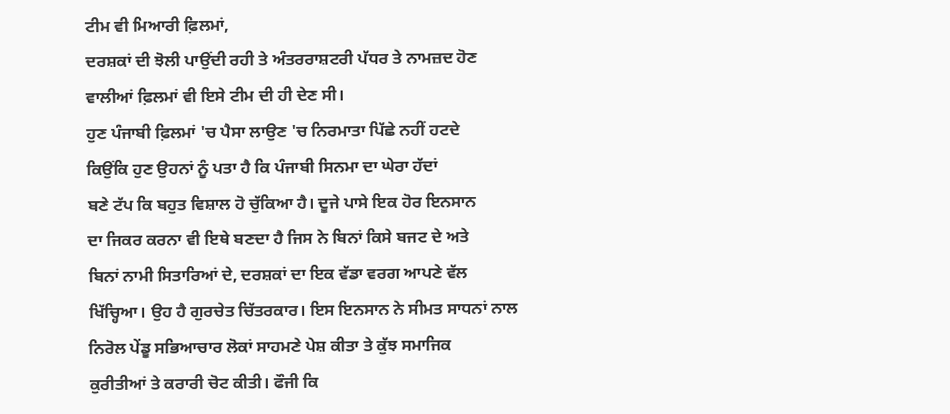ਟੀਮ ਵੀ ਮਿਆਰੀ ਫ਼ਿਲਮਾਂ,
ਦਰਸ਼ਕਾਂ ਦੀ ਝੋਲੀ ਪਾਉਂਦੀ ਰਹੀ ਤੇ ਅੰਤਰਰਾਸ਼ਟਰੀ ਪੱਧਰ ਤੇ ਨਾਮਜ਼ਦ ਹੋਣ
ਵਾਲੀਆਂ ਫ਼ਿਲਮਾਂ ਵੀ ਇਸੇ ਟੀਮ ਦੀ ਹੀ ਦੇਣ ਸੀ।
ਹੁਣ ਪੰਜਾਬੀ ਫ਼ਿਲਮਾਂ 'ਚ ਪੈਸਾ ਲਾਉਣ 'ਚ ਨਿਰਮਾਤਾ ਪਿੱਛੇ ਨਹੀਂ ਹਟਦੇ
ਕਿਉਂਕਿ ਹੁਣ ਉਹਨਾਂ ਨੂੰ ਪਤਾ ਹੈ ਕਿ ਪੰਜਾਬੀ ਸਿਨਮਾ ਦਾ ਘੇਰਾ ਹੱਦਾਂ
ਬਣੇ ਟੱਪ ਕਿ ਬਹੁਤ ਵਿਸ਼ਾਲ ਹੋ ਚੁੱਕਿਆ ਹੈ। ਦੂਜੇ ਪਾਸੇ ਇਕ ਹੋਰ ਇਨਸਾਨ
ਦਾ ਜਿਕਰ ਕਰਨਾ ਵੀ ਇਥੇ ਬਣਦਾ ਹੈ ਜਿਸ ਨੇ ਬਿਨਾਂ ਕਿਸੇ ਬਜਟ ਦੇ ਅਤੇ
ਬਿਨਾਂ ਨਾਮੀ ਸਿਤਾਰਿਆਂ ਦੇ, ਦਰਸ਼ਕਾਂ ਦਾ ਇਕ ਵੱਡਾ ਵਰਗ ਆਪਣੇ ਵੱਲ
ਖਿੱਚ੍ਹਿਆ। ਉਹ ਹੈ ਗੁਰਚੇਤ ਚਿੱਤਰਕਾਰ। ਇਸ ਇਨਸਾਨ ਨੇ ਸੀਮਤ ਸਾਧਨਾਂ ਨਾਲ
ਨਿਰੋਲ ਪੇਂਡੂ ਸਭਿਆਚਾਰ ਲੋਕਾਂ ਸਾਹਮਣੇ ਪੇਸ਼ ਕੀਤਾ ਤੇ ਕੁੱਝ ਸਮਾਜਿਕ
ਕੁਰੀਤੀਆਂ ਤੇ ਕਰਾਰੀ ਚੋਟ ਕੀਤੀ। ਫੌਜੀ ਕਿ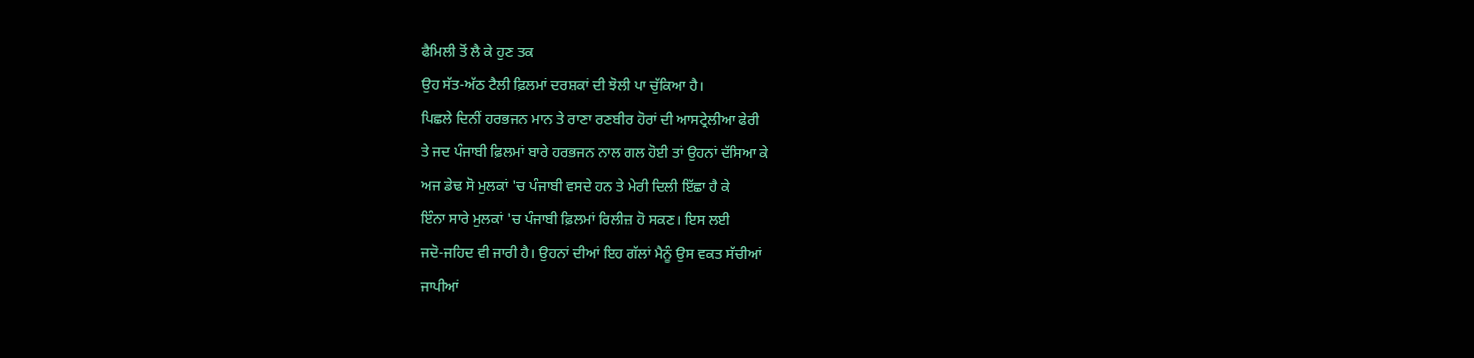ਫੈਮਿਲੀ ਤੋਂ ਲੈ ਕੇ ਹੁਣ ਤਕ
ਉਹ ਸੱਤ-ਅੱਠ ਟੈਲੀ ਫ਼ਿਲਮਾਂ ਦਰਸ਼ਕਾਂ ਦੀ ਝੋਲੀ ਪਾ ਚੁੱਕਿਆ ਹੈ।
ਪਿਛਲੇ ਦਿਨੀਂ ਹਰਭਜਨ ਮਾਨ ਤੇ ਰਾਣਾ ਰਣਬੀਰ ਹੋਰਾਂ ਦੀ ਆਸਟ੍ਰੇਲੀਆ ਫੇਰੀ
ਤੇ ਜਦ ਪੰਜਾਬੀ ਫ਼ਿਲਮਾਂ ਬਾਰੇ ਹਰਭਜਨ ਨਾਲ ਗਲ ਹੋਈ ਤਾਂ ਉਹਨਾਂ ਦੱਸਿਆ ਕੇ
ਅਜ ਡੇਢ ਸੋ ਮੁਲਕਾਂ 'ਚ ਪੰਜਾਬੀ ਵਸਦੇ ਹਨ ਤੇ ਮੇਰੀ ਦਿਲੀ ਇੱਛਾ ਹੈ ਕੇ
ਇੰਨਾ ਸਾਰੇ ਮੁਲਕਾਂ 'ਚ ਪੰਜਾਬੀ ਫ਼ਿਲਮਾਂ ਰਿਲੀਜ਼ ਹੋ ਸਕਣ। ਇਸ ਲਈ
ਜਦੋ-ਜਹਿਦ ਵੀ ਜਾਰੀ ਹੈ। ਉਹਨਾਂ ਦੀਆਂ ਇਹ ਗੱਲਾਂ ਮੈਨੂੰ ਉਸ ਵਕਤ ਸੱਚੀਆਂ
ਜਾਪੀਆਂ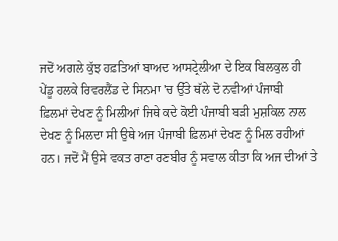ਜਦੋਂ ਅਗਲੇ ਕੁੱਝ ਹਫ਼ਤਿਆਂ ਬਾਅਦ ਆਸਟ੍ਰੇਲੀਆ ਦੇ ਇਕ ਬਿਲਕੁਲ ਹੀ
ਪੇਂਡੂ ਹਲਕੇ ਰਿਵਰਲੈਂਡ ਦੇ ਸਿਨਮਾ 'ਚ ਉੱਤੇ ਥੱਲੇ ਦੋ ਨਵੀਆਂ ਪੰਜਾਬੀ
ਫ਼ਿਲਮਾਂ ਦੇਖਣ ਨੂੰ ਮਿਲੀਆਂ ਜਿਥੇ ਕਦੇ ਕੋਈ ਪੰਜਾਬੀ ਬੜੀ ਮੁਸ਼ਕਿਲ ਨਾਲ
ਦੇਖਣ ਨੂੰ ਮਿਲਦਾ ਸੀ ਉਥੇ ਅਜ ਪੰਜਾਬੀ ਫ਼ਿਲਮਾਂ ਦੇਖਣ ਨੂੰ ਮਿਲ ਰਹੀਆਂ
ਹਨ। ਜਦੋਂ ਮੈਂ ਉਸੇ ਵਕਤ ਰਾਣਾ ਰਣਬੀਰ ਨੂੰ ਸਵਾਲ ਕੀਤਾ ਕਿ ਅਜ ਦੀਆਂ ਤੇ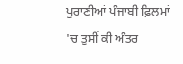ਪੁਰਾਣੀਆਂ ਪੰਜਾਬੀ ਫ਼ਿਲਮਾਂ 'ਚ ਤੁਸੀਂ ਕੀ ਅੰਤਰ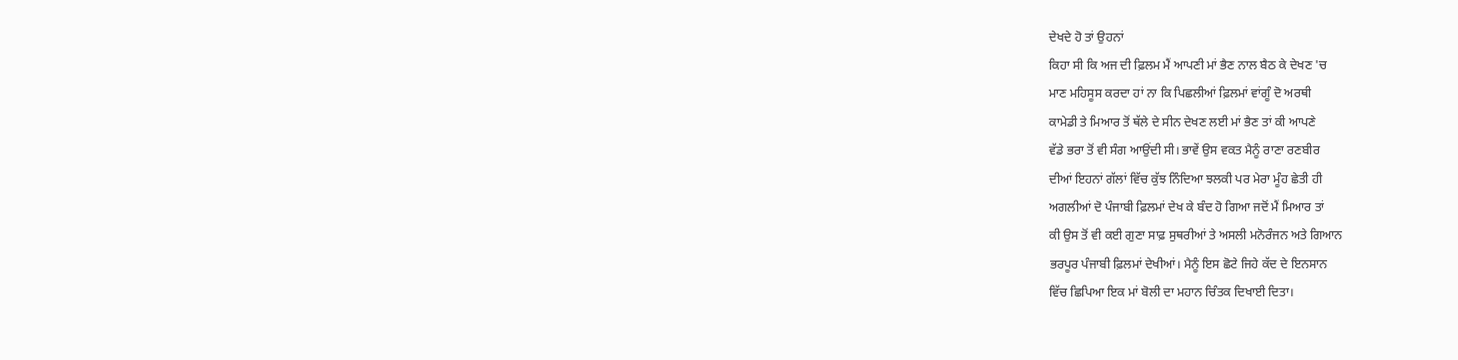ਦੇਖਦੇ ਹੋ ਤਾਂ ਉਹਨਾਂ
ਕਿਹਾ ਸੀ ਕਿ ਅਜ ਦੀ ਫ਼ਿਲਮ ਮੈਂ ਆਪਣੀ ਮਾਂ ਭੈਣ ਨਾਲ ਬੈਠ ਕੇ ਦੇਖਣ 'ਚ
ਮਾਣ ਮਹਿਸੂਸ ਕਰਦਾ ਹਾਂ ਨਾ ਕਿ ਪਿਛਲੀਆਂ ਫ਼ਿਲਮਾਂ ਵਾਂਗੂੰ ਦੋ ਅਰਥੀ
ਕਾਮੇਡੀ ਤੇ ਮਿਆਰ ਤੋਂ ਥੱਲੇ ਦੇ ਸੀਨ ਦੇਖਣ ਲਈ ਮਾਂ ਭੈਣ ਤਾਂ ਕੀ ਆਪਣੇ
ਵੱਡੇ ਭਰਾ ਤੋਂ ਵੀ ਸੰਗ ਆਉਂਦੀ ਸੀ। ਭਾਵੇਂ ਉਸ ਵਕਤ ਮੈਨੂੰ ਰਾਣਾ ਰਣਬੀਰ
ਦੀਆਂ ਇਹਨਾਂ ਗੱਲਾਂ ਵਿੱਚ ਕੁੱਝ ਨਿੰਦਿਆ ਝਲਕੀ ਪਰ ਮੇਰਾ ਮੂੰਹ ਛੇਤੀ ਹੀ
ਅਗਲੀਆਂ ਦੋ ਪੰਜਾਬੀ ਫ਼ਿਲਮਾਂ ਦੇਖ ਕੇ ਬੰਦ ਹੋ ਗਿਆ ਜਦੋਂ ਮੈਂ ਮਿਆਰ ਤਾਂ
ਕੀ ਉਸ ਤੋਂ ਵੀ ਕਈ ਗੁਣਾ ਸਾਫ਼ ਸੁਥਰੀਆਂ ਤੇ ਅਸਲੀ ਮਨੋਰੰਜਨ ਅਤੇ ਗਿਆਨ
ਭਰਪੂਰ ਪੰਜਾਬੀ ਫ਼ਿਲਮਾਂ ਦੇਖੀਆਂ। ਮੈਨੂੰ ਇਸ ਛੋਟੇ ਜਿਹੇ ਕੱਦ ਦੇ ਇਨਸਾਨ
ਵਿੱਚ ਛਿਪਿਆ ਇਕ ਮਾਂ ਬੋਲੀ ਦਾ ਮਹਾਨ ਚਿੰਤਕ ਦਿਖਾਈ ਦਿਤਾ।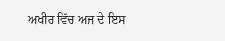ਅਖੀਰ ਵਿੱਚ ਅਜ ਦੇ ਇਸ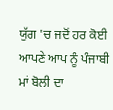ਯੁੱਗ 'ਚ ਜਦੋਂ ਹਰ ਕੋਈ ਆਪਣੇ ਆਪ ਨੂੰ ਪੰਜਾਬੀ
ਮਾਂ ਬੋਲੀ ਦਾ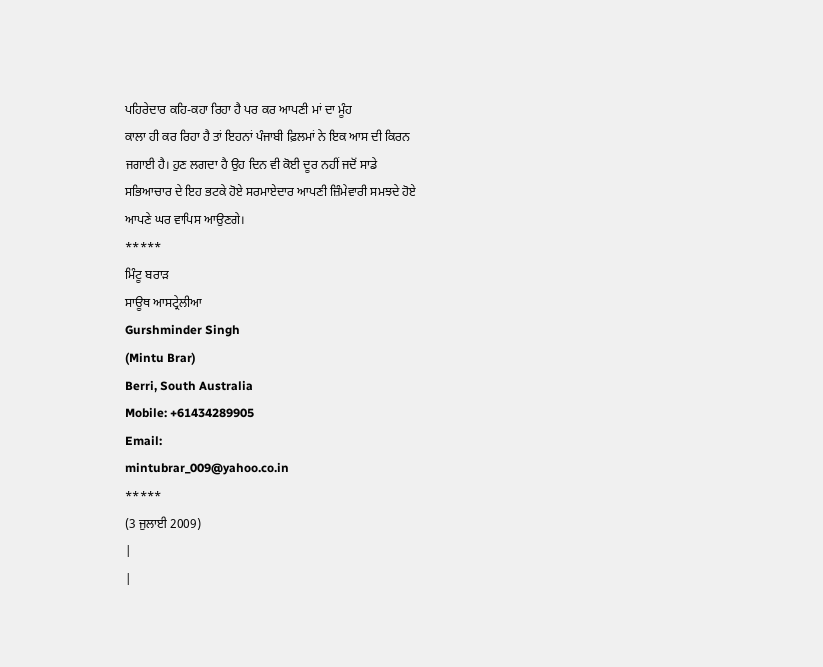ਪਹਿਰੇਦਾਰ ਕਹਿ-ਕਹਾ ਰਿਹਾ ਹੈ ਪਰ ਕਰ ਆਪਣੀ ਮਾਂ ਦਾ ਮੂੰਹ
ਕਾਲਾ ਹੀ ਕਰ ਰਿਹਾ ਹੈ ਤਾਂ ਇਹਨਾਂ ਪੰਜਾਬੀ ਫ਼ਿਲਮਾਂ ਨੇ ਇਕ ਆਸ ਦੀ ਕਿਰਨ
ਜਗਾਈ ਹੈ। ਹੁਣ ਲਗਦਾ ਹੈ ਉਹ ਦਿਨ ਵੀ ਕੋਈ ਦੂਰ ਨਹੀਂ ਜਦੋਂ ਸਾਡੇ
ਸਭਿਆਚਾਰ ਦੇ ਇਹ ਭਟਕੇ ਹੋਏ ਸਰਮਾਏਦਾਰ ਆਪਣੀ ਜ਼ਿੰਮੇਵਾਰੀ ਸਮਝਦੇ ਹੋਏ
ਆਪਣੇ ਘਰ ਵਾਪਿਸ ਆਉਣਗੇ।
*****
ਮਿੰਟੂ ਬਰਾੜ
ਸਾਊਥ ਆਸਟ੍ਰੇਲੀਆ
Gurshminder Singh
(Mintu Brar)
Berri, South Australia
Mobile: +61434289905
Email:
mintubrar_009@yahoo.co.in
*****
(3 ਜੁਲਾਈ 2009)
|
|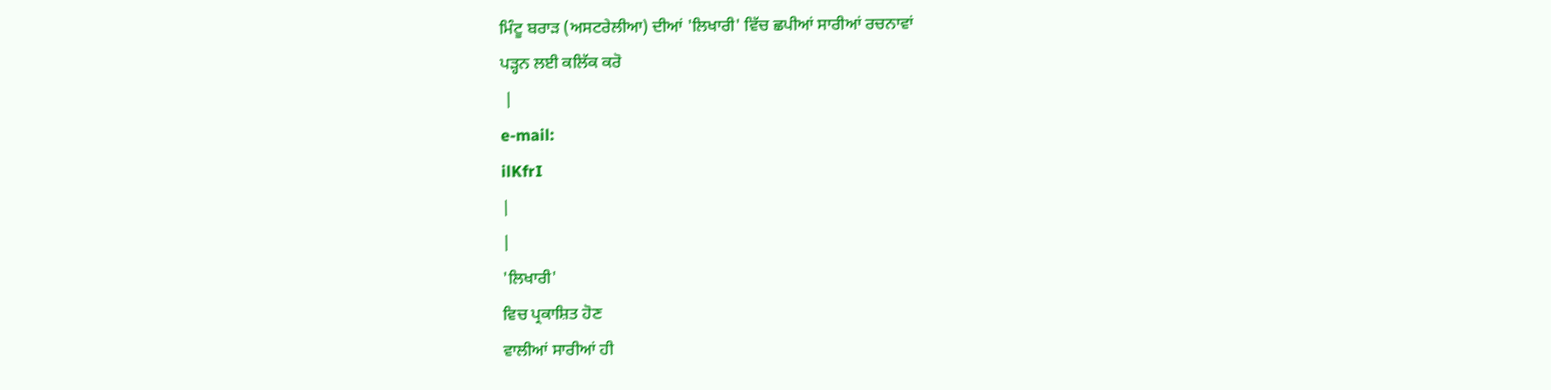ਮਿੰਟੂ ਬਰਾੜ (ਅਸਟਰੇਲੀਆ) ਦੀਆਂ 'ਲਿਖਾਰੀ' ਵਿੱਚ ਛਪੀਆਂ ਸਾਰੀਆਂ ਰਚਨਾਵਾਂ
ਪੜ੍ਹਨ ਲਈ ਕਲਿੱਕ ਕਰੋ
 |
e-mail:
ilKfrI
|
|
'ਲਿਖਾਰੀ'
ਵਿਚ ਪ੍ਰਕਾਸ਼ਿਤ ਹੋਣ
ਵਾਲੀਆਂ ਸਾਰੀਆਂ ਹੀ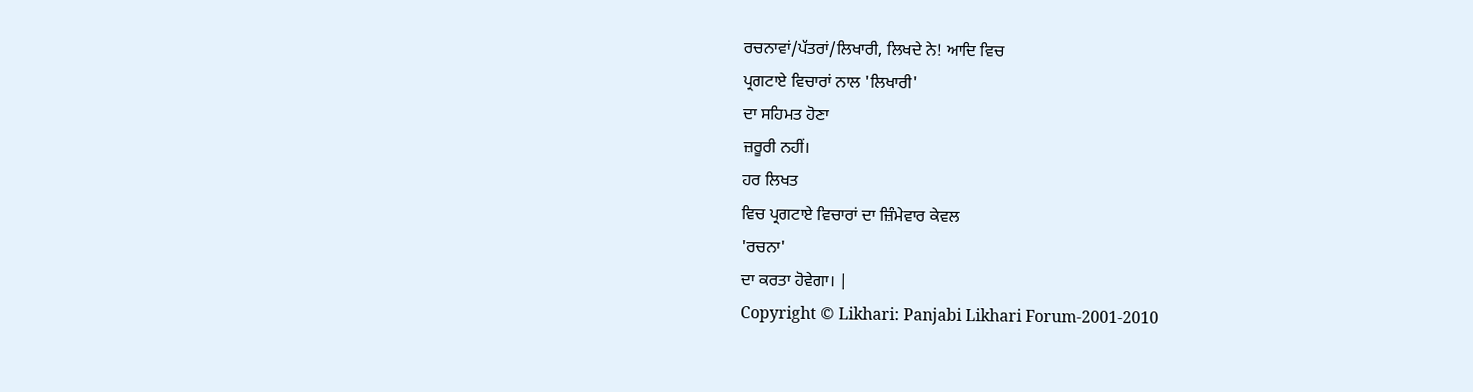ਰਚਨਾਵਾਂ/ਪੱਤਰਾਂ/ਲਿਖਾਰੀ, ਲਿਖਦੇ ਨੇ! ਆਦਿ ਵਿਚ
ਪ੍ਰਗਟਾਏ ਵਿਚਾਰਾਂ ਨਾਲ 'ਲਿਖਾਰੀ'
ਦਾ ਸਹਿਮਤ ਹੋਣਾ
ਜ਼ਰੂਰੀ ਨਹੀਂ।
ਹਰ ਲਿਖਤ
ਵਿਚ ਪ੍ਰਗਟਾਏ ਵਿਚਾਰਾਂ ਦਾ ਜ਼ਿੰਮੇਵਾਰ ਕੇਵਲ
'ਰਚਨਾ'
ਦਾ ਕਰਤਾ ਹੋਵੇਗਾ। |
Copyright © Likhari: Panjabi Likhari Forum-2001-2010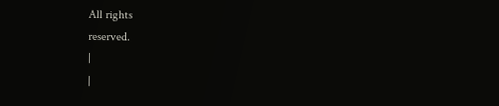All rights
reserved.
|
|